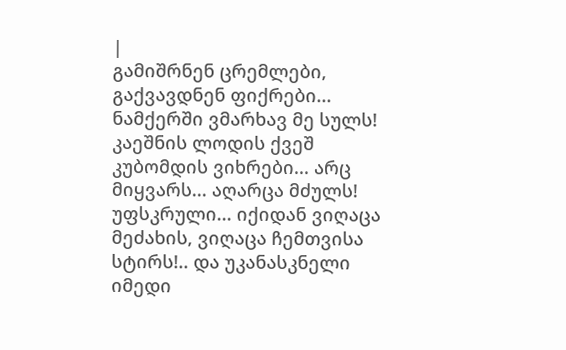|
გამიშრნენ ცრემლები, გაქვავდნენ ფიქრები... ნამქერში ვმარხავ მე სულს! კაეშნის ლოდის ქვეშ კუბომდის ვიხრები... არც მიყვარს... აღარცა მძულს! უფსკრული... იქიდან ვიღაცა მეძახის, ვიღაცა ჩემთვისა სტირს!.. და უკანასკნელი იმედი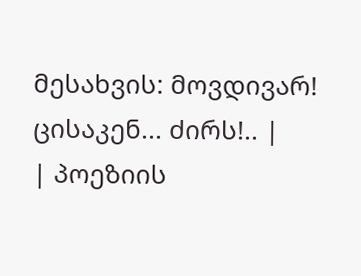მესახვის: მოვდივარ! ცისაკენ... ძირს!.. |
| პოეზიის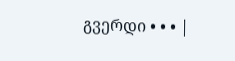გვერდი • • • |